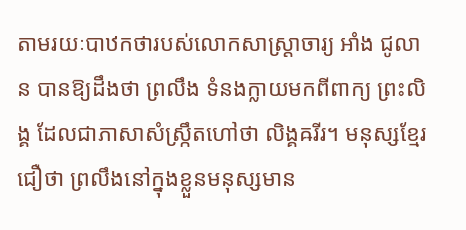តាមរយៈបាឋកថារបស់លោកសាស្រ្តាចារ្យ អាំង ជូលាន បានឱ្យដឹងថា ព្រលឹង ទំនងក្លាយមកពីពាក្យ ព្រះលិង្គ ដែលជាភាសាសំស្រ្កឹតហៅថា លិង្គឝរីរ។ មនុស្សខ្មែរជឿថា ព្រលឹងនៅក្នុងខ្លួនមនុស្សមាន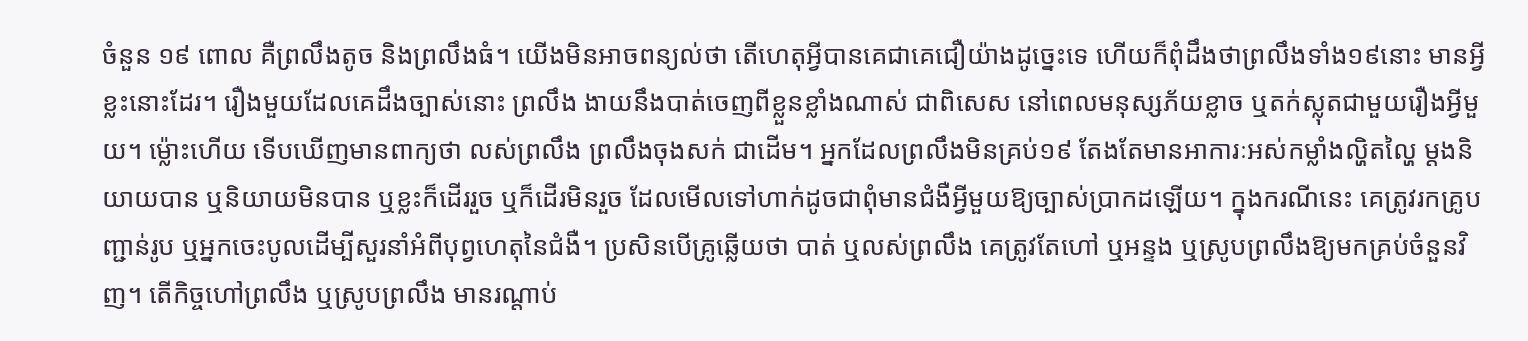ចំនួន ១៩ ពោល គឺព្រលឹងតូច និងព្រលឹងធំ។ យើងមិនអាចពន្យល់ថា តើហេតុអ្វីបានគេជាគេជឿយ៉ាងដូច្នេះទេ ហើយក៏ពុំដឹងថាព្រលឹងទាំង១៩នោះ មានអ្វីខ្លះនោះដែរ។ រឿងមួយដែលគេដឹងច្បាស់នោះ ព្រលឹង ងាយនឹងបាត់ចេញពីខ្លួនខ្លាំងណាស់ ជាពិសេស នៅពេលមនុស្សភ័យខ្លាច ឬតក់ស្លុតជាមួយរឿងអ្វីមួយ។ ម្ល៉ោះហើយ ទើបឃើញមានពាក្យថា លស់ព្រលឹង ព្រលឹងចុងសក់ ជាដើម។ អ្នកដែលព្រលឹងមិនគ្រប់១៩ តែងតែមានអាការៈអស់កម្លាំងល្ហិតល្ហៃ ម្តងនិយាយបាន ឬនិយាយមិនបាន ឬខ្លះក៏ដើររួច ឬក៏ដើរមិនរួច ដែលមើលទៅហាក់ដូចជាពុំមានជំងឺអ្វីមួយឱ្យច្បាស់ប្រាកដឡើយ។ ក្នុងករណីនេះ គេត្រូវរកគ្រូបញ្ជាន់រូប ឬអ្នកចេះបូលដើម្បីសួរនាំអំពីបុព្វហេតុនៃជំងឺ។ ប្រសិនបើគ្រូឆ្លើយថា បាត់ ឬលស់ព្រលឹង គេត្រូវតែហៅ ឬអន្ទង ឬស្រូបព្រលឹងឱ្យមកគ្រប់ចំនួនវិញ។ តើកិច្ចហៅព្រលឹង ឬស្រូបព្រលឹង មានរណ្តាប់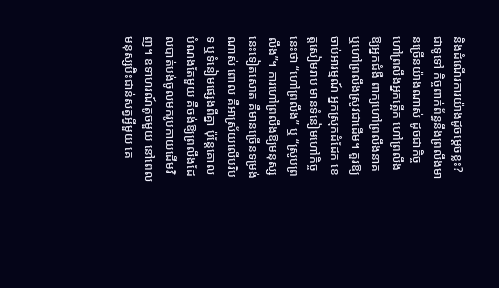និងដំណើរការយ៉ាងដូចម្តេចខ្លះ?
ជាទូទៅ កិច្ចពាក់ព័ន្ធនឹងព្រលឹងមានច្រើនយ៉ាងណាស់ ដូចជាកិច្ចហៅព្រលឹងអ្នកត្អើក ហៅព្រលឹងឱ្យអ្នកជំងឺ ពាក្យហៅព្រលឹងនាគ ឬហៅព្រលឹងស្រូវជាដើម។ គួរឱ្យចាប់អារម្មណ៍ អ្នកស្រុកដំដែក ខេត្តសៀមរាប មានទំនៀមហៅកិច្ចនេះថា “ហៅព្រលឹង” ឬ “ស្រូបព្រលឹង”។ ការហៅព្រលឹងឱ្យមនុស្សនេះទៀតសោត គឺមានច្រើនទម្រង់ណាស់ ពោល គឺអាស្រ័យលើបរិបទ ឬទំនៀមផ្សេងពីគ្នា ប៉ុន្តែគោលបំណងតែមួយ គឺចង់ឱ្យព្រលឹងដែលបាត់បង់ចូលមករូបកាយដើមវិញ។ ឧទាហរណ៍តូចមួយ នៅពេលមនុស្សប៊ិះជាន់សត្វអ្វីមួយ គេ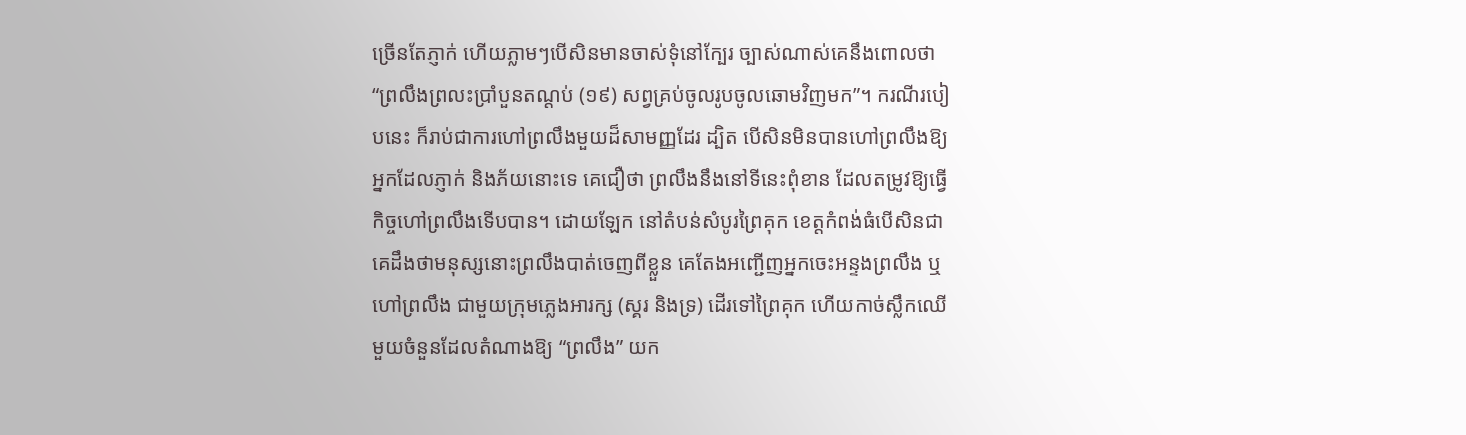ច្រើនតែភ្ញាក់ ហើយភ្លាមៗបើសិនមានចាស់ទុំនៅក្បែរ ច្បាស់ណាស់គេនឹងពោលថា “ព្រលឹងព្រលះប្រាំបួនតណ្តប់ (១៩) សព្វគ្រប់ចូលរូបចូលឆោមវិញមក”។ ករណីរបៀបនេះ ក៏រាប់ជាការហៅព្រលឹងមួយដ៏សាមញ្ញដែរ ដ្បិត បើសិនមិនបានហៅព្រលឹងឱ្យអ្នកដែលភ្ញាក់ និងភ័យនោះទេ គេជឿថា ព្រលឹងនឹងនៅទីនេះពុំខាន ដែលតម្រូវឱ្យធ្វើកិច្ចហៅព្រលឹងទើបបាន។ ដោយឡែក នៅតំបន់សំបូរព្រៃគុក ខេត្តកំពង់ធំបើសិនជាគេដឹងថាមនុស្សនោះព្រលឹងបាត់ចេញពីខ្លួន គេតែងអញ្ជើញអ្នកចេះអន្ទងព្រលឹង ឬហៅព្រលឹង ជាមួយក្រុមភ្លេងអារក្ស (ស្គរ និងទ្រ) ដើរទៅព្រៃគុក ហើយកាច់ស្លឹកឈើមួយចំនួនដែលតំណាងឱ្យ “ព្រលឹង” យក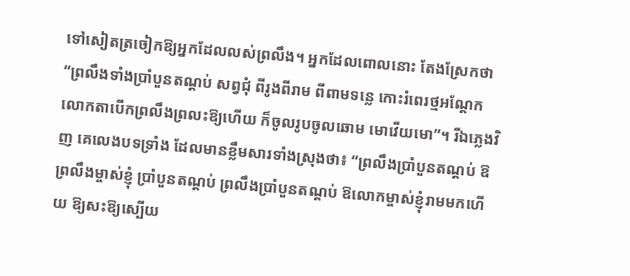ទៅសៀតត្រចៀកឱ្យអ្នកដែលលស់ព្រលឹង។ អ្នកដែលពោលនោះ តែងស្រែកថា “ព្រលឹងទាំងប្រាំបួនតណ្តប់ សព្វជុំ ពីរូងពីរាម ពីពាមទន្លេ កោះរំពេរថ្មអណ្តែក លោកតាបើកព្រលឹងព្រលះឱ្យហើយ ក៏ចូលរូបចូលឆោម មោវើយមោ”។ រីឯភ្លេងវិញ គេលេងបទទ្រាំង ដែលមានខ្លឹមសារទាំងស្រុងថា៖ “ព្រលឹងប្រាំបួនតណ្តប់ ឱព្រលឹងម្ចាស់ខ្ញុំ ប្រាំបួនតណ្តប់ ព្រលឹងប្រាំបួនតណ្តប់ ឱលោកម្ចាស់ខ្ញុំរាមមកហើយ ឱ្យសះឱ្យស្បើយ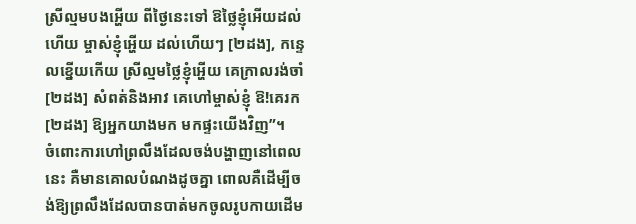ស្រីល្មមបងអ្ហើយ ពីថ្ងៃនេះទៅ ឱថ្លៃខ្ញុំអើយដល់ហើយ ម្ចាស់ខ្ញុំអ្ហើយ ដល់ហើយៗ [២ដង], កន្ទេលខ្នើយកើយ ស្រីល្មមថ្លៃខ្ញុំអ្ហើយ គេក្រាលរង់ចាំ [២ដង] សំពត់និងអាវ គេហៅម្ចាស់ខ្ញុំ ឱ!គេរក [២ដង] ឱ្យអ្នកយាងមក មកផ្ទះយើងវិញ”។
ចំពោះការហៅព្រលឹងដែលចង់បង្ហាញនៅពេលនេះ គឺមានគោលបំណងដូចគ្នា ពោលគឺដើម្បីចង់ឱ្យព្រលឹងដែលបានបាត់មកចូលរូបកាយដើម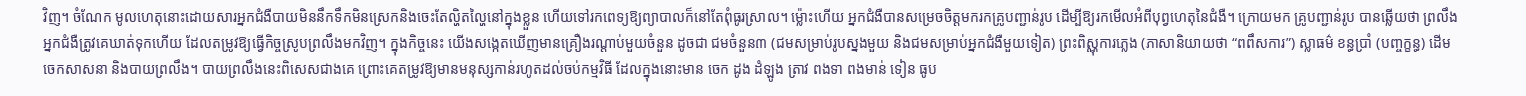វិញ។ ចំណែក មូលហេតុនោះដោយសារអ្នកជំងឺបាយមិននឹកទឹកមិនស្រេកនិងចេះតែល្ហិតល្ហៃនៅក្នុងខ្លួន ហើយទៅរកពេទ្យឱ្យព្យាបាលក៏នៅតែពុំធូរស្រាល។ ម្ល៉ោះហើយ អ្នកជំងឺបានសម្រេចចិត្តមករកគ្រូបញ្ជាន់រូប ដើម្បីឱ្យរកមើលអំពីបុព្វហេតុនៃជំងឺ។ ក្រោយមក គ្រូបញ្ជាន់រូប បានឆ្លើយថា ព្រលឹងអ្នកជំងឺត្រូវគេឃាត់ទុកហើយ ដែលតម្រូវឱ្យធ្វើកិច្ចស្រូបព្រលឹងមកវិញ។ ក្នុងកិច្ចនេះ យើងសង្កេតឃើញមានគ្រឿងរណ្តាប់មួយចំនួន ដូចជា ជមចំនួន៣ (ជមសម្រាប់រូបស្នងមួយ និងជមសម្រាប់អ្នកជំងឺមួយទៀត) ព្រះពិស្ណុការភ្លេង (ភាសានិយាយថា “ពពឹសការ”) ស្លាធម៌ ខន្ធប្រាំ (បញ្ចក្ខន្ធ) ដើមចេកសាសនា និងបាយព្រលឹង។ បាយព្រលឹងនេះពិសេសជាងគេ ព្រោះគេតម្រូវឱ្យមានមនុស្សកាន់រហូតដល់ចប់កម្មវិធី ដែលក្នុងនោះមាន ចេក ដូង ដំឡូង ត្រាវ ពងទា ពងមាន់ ទៀន ធូប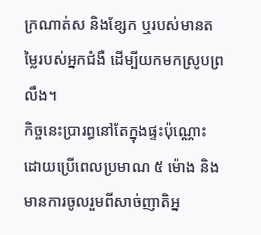ក្រណាត់ស និងខ្សែក ឬរបស់មានតម្លៃរបស់អ្នកជំងឺ ដើម្បីយកមកស្រូបព្រលឹង។
កិច្ចនេះប្រារព្ធនៅតែក្នុងផ្ទះប៉ុណ្ណោះ ដោយប្រើពេលប្រមាណ ៥ ម៉ោង និងមានការចូលរួមពីសាច់ញាតិអ្ន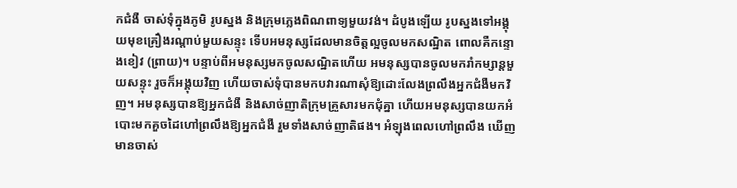កជំងឺ ចាស់ទុំក្នុងភូមិ រូបស្នង និងក្រុមភ្លេងពិណពាទ្យមួយវង់។ ដំបូងឡើយ រូបស្នងទៅអង្គុយមុខគ្រឿងរណ្តាប់មួយសន្ទុះ ទើបអមនុស្សដែលមានចិត្តល្អចូលមកសណ្ឋិត ពោលគឺកន្ទោងខៀវ (ព្រាយ)។ បន្ទាប់ពីអមនុស្សមកចូលសណ្ឋិតហើយ អមនុស្សបានចូលមករាំកម្សាន្តមួយសន្ទុះ រួចក៏អង្គុយវិញ ហើយចាស់ទុំបានមកបវារណាសុំឱ្យដោះលែងព្រលឹងអ្នកជំងឺមកវិញ។ អមនុស្សបានឱ្យអ្នកជំងឺ និងសាច់ញាតិក្រុមគ្រួសារមកជុំគ្នា ហើយអមនុស្សបានយកអំបោះមកគួចដៃហៅព្រលឹងឱ្យអ្នកជំងឺ រួមទាំងសាច់ញាតិផង។ អំឡុងពេលហៅព្រលឹង ឃើញមានចាស់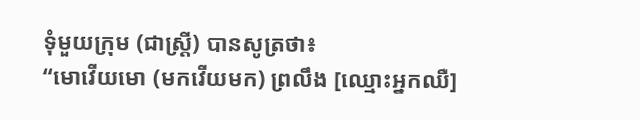ទុំមួយក្រុម (ជាស្រ្តី) បានសូត្រថា៖
“មោវើយមោ (មកវើយមក) ព្រលឹង [ឈ្មោះអ្នកឈឺ]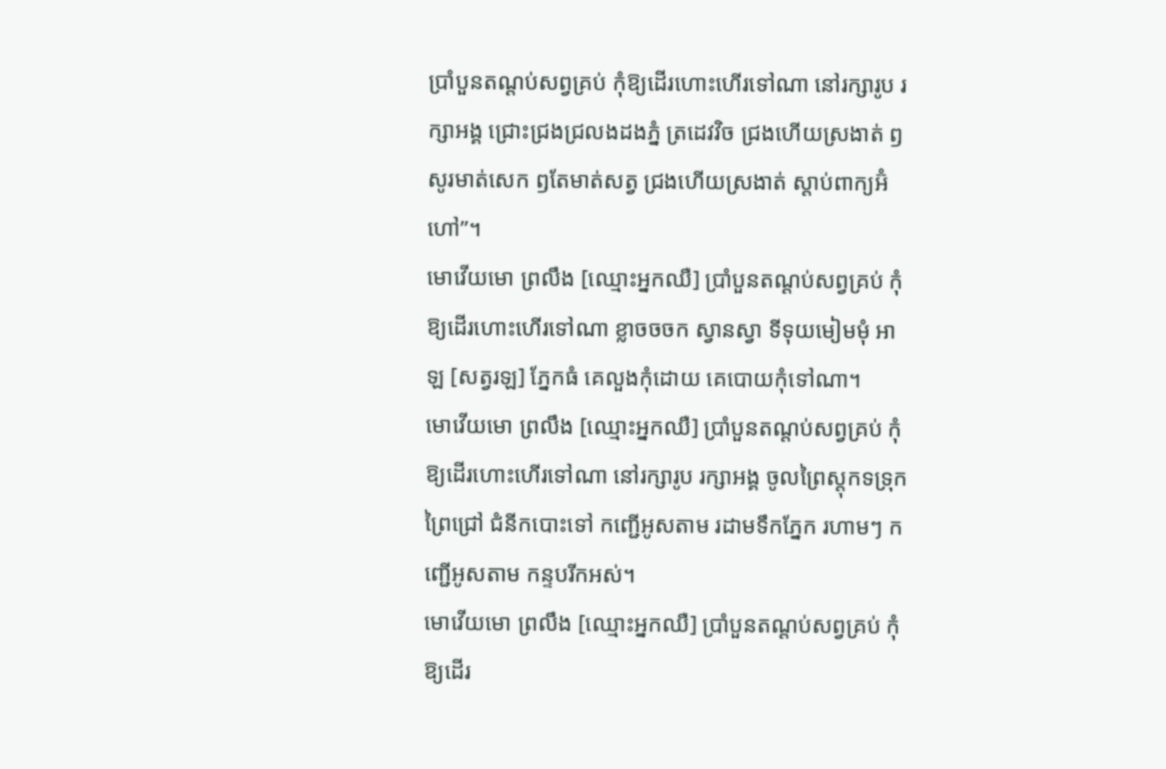ប្រាំបួនតណ្តប់សព្វគ្រប់ កុំឱ្យដើរហោះហើរទៅណា នៅរក្សារូប រក្សាអង្គ ជ្រោះជ្រងជ្រលងដងភ្នំ ត្រដេវវិច ជ្រងហើយស្រងាត់ ឭសូរមាត់សេក ឭតែមាត់សត្វ ជ្រងហើយស្រងាត់ ស្តាប់ពាក្យអ៊ំហៅ”។
មោវើយមោ ព្រលឹង [ឈ្មោះអ្នកឈឺ] ប្រាំបួនតណ្តប់សព្វគ្រប់ កុំឱ្យដើរហោះហើរទៅណា ខ្លាចចចក ស្វានស្វា ទីទុយមៀមមុំ អាឡ [សត្វរឡ] ភ្នែកធំ គេលួងកុំដោយ គេបោយកុំទៅណា។
មោវើយមោ ព្រលឹង [ឈ្មោះអ្នកឈឺ] ប្រាំបួនតណ្តប់សព្វគ្រប់ កុំឱ្យដើរហោះហើរទៅណា នៅរក្សារូប រក្សាអង្គ ចូលព្រៃស្តុកទទ្រុកព្រៃជ្រៅ ជំនីកបោះទៅ កញ្ជើអូសតាម រដាមទឹកភ្នែក រហាមៗ កញ្ជើអូសតាម កន្ទបរីកអស់។
មោវើយមោ ព្រលឹង [ឈ្មោះអ្នកឈឺ] ប្រាំបួនតណ្តប់សព្វគ្រប់ កុំឱ្យដើរ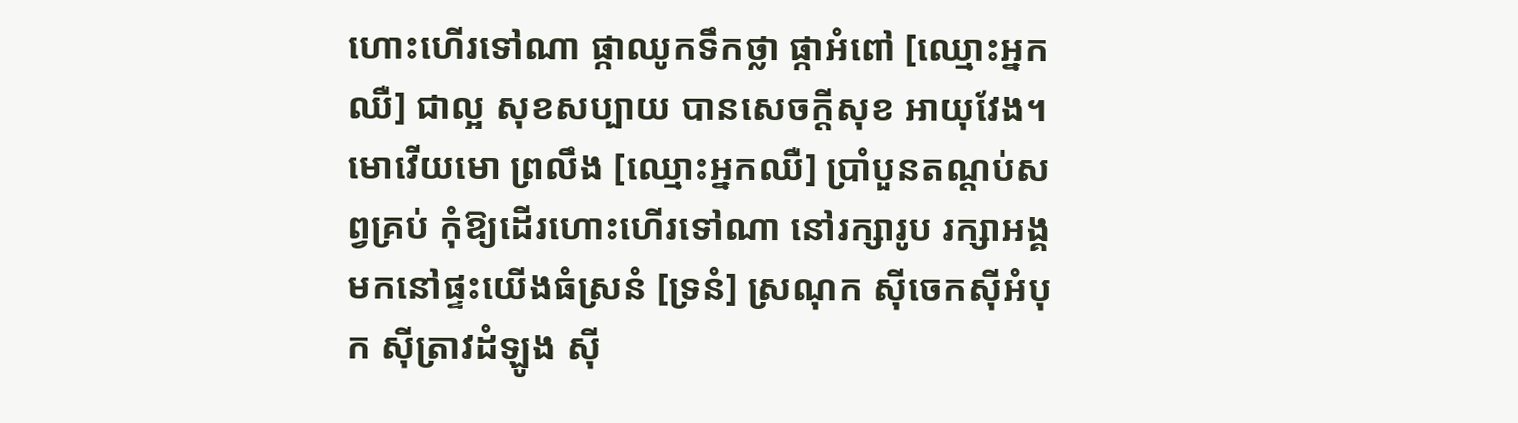ហោះហើរទៅណា ផ្កាឈូកទឹកថ្លា ផ្កាអំពៅ [ឈ្មោះអ្នកឈឺ] ជាល្អ សុខសប្បាយ បានសេចក្តីសុខ អាយុវែង។
មោវើយមោ ព្រលឹង [ឈ្មោះអ្នកឈឺ] ប្រាំបួនតណ្តប់សព្វគ្រប់ កុំឱ្យដើរហោះហើរទៅណា នៅរក្សារូប រក្សាអង្គ មកនៅផ្ទះយើងធំស្រនំ [ទ្រនំ] ស្រណុក ស៊ីចេកស៊ីអំបុក ស៊ីត្រាវដំឡូង ស៊ី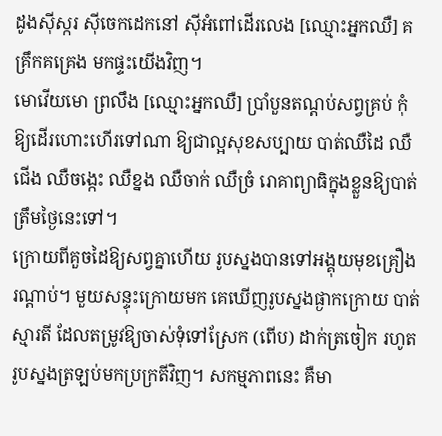ដូងស៊ីស្ករ ស៊ីចេកដេកនៅ ស៊ីអំពៅដើរលេង [ឈ្មោះអ្នកឈឺ] គគ្រឹកគគ្រេង មកផ្ទះយើងវិញ។
មោវើយមោ ព្រលឹង [ឈ្មោះអ្នកឈឺ] ប្រាំបួនតណ្តប់សព្វគ្រប់ កុំឱ្យដើរហោះហើរទៅណា ឱ្យជាល្អសុខសប្បាយ បាត់ឈឺដៃ ឈឺជើង ឈឺចង្កេះ ឈឺខ្នង ឈឺចាក់ ឈឺច្រំ រោគាព្យាធិក្នុងខ្លួនឱ្យបាត់ត្រឹមថ្ងៃនេះទៅ។
ក្រោយពីគួចដៃឱ្យសព្វគ្នាហើយ រូបស្នងបានទៅអង្គុយមុខគ្រឿងរណ្តាប់។ មួយសន្ទុះក្រោយមក គេឃើញរូបស្នងផ្ងាកក្រោយ បាត់ស្មារតី ដែលតម្រូវឱ្យចាស់ទុំទៅស្រែក (ពើប) ដាក់ត្រចៀក រហូតរូបស្នងត្រឡប់មកប្រក្រតីវិញ។ សកម្មភាពនេះ គឺមា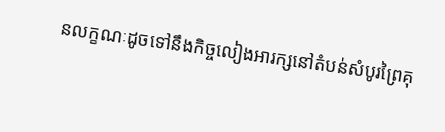នលក្ខណៈដូចទៅនឹងកិច្ចលៀងអារក្សនៅតំបន់សំបូរព្រៃគុ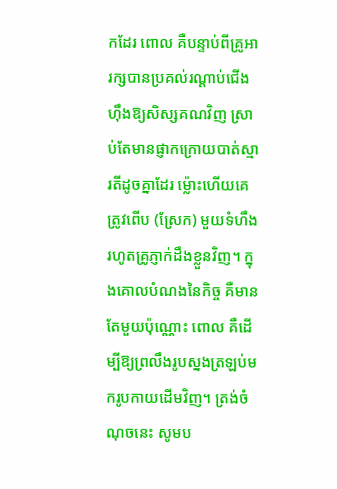កដែរ ពោល គឺបន្ទាប់ពីគ្រូអារក្សបានប្រគល់រណ្តាប់ជើងហ៊ឹងឱ្យសិស្សគណវិញ ស្រាប់តែមានផ្ញាកក្រោយបាត់ស្មារតីដូចគ្នាដែរ ម្ល៉ោះហើយគេត្រូវពើប (ស្រែក) មួយទំហឹង រហូតគ្រូភ្ញាក់ដឹងខ្លួនវិញ។ ក្នុងគោលបំណងនៃកិច្ច គឺមានតែមួយប៉ុណ្ណោះ ពោល គឺដើម្បីឱ្យព្រលឹងរូបស្នងត្រឡប់មករូបកាយដើមវិញ។ ត្រង់ចំណុចនេះ សូមប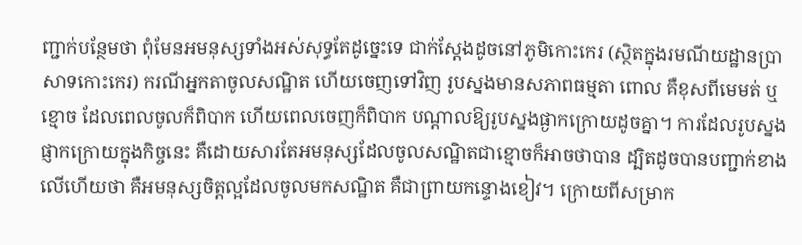ញ្ជាក់បន្ថែមថា ពុំមែនអមនុស្សទាំងអស់សុទ្ធតែដូច្នេះទេ ជាក់ស្តែងដូចនៅភូមិកោះកេរ (ស្ថិតក្នុងរមណីយដ្ឋានប្រាសាទកោះកេរ) ករណីអ្នកតាចូលសណ្ឋិត ហើយចេញទៅវិញ រូបស្នងមានសភាពធម្មតា ពោល គឺខុសពីមេមត់ ឬខ្មោច ដែលពេលចូលក៏ពិបាក ហើយពេលចេញក៏ពិបាក បណ្តាលឱ្យរូបស្នងផ្ងាកក្រោយដូចគ្នា។ ការដែលរូបស្នងផ្ញាកក្រោយក្នុងកិច្ចនេះ គឺដោយសារតែអមនុស្សដែលចូលសណ្ឋិតជាខ្មោចក៏អាចថាបាន ដ្បិតដូចបានបញ្ជាក់ខាងលើហើយថា គឺអមនុស្សចិត្តល្អដែលចូលមកសណ្ឋិត គឺជាព្រាយកន្ទោងខៀវ។ ក្រោយពីសម្រាក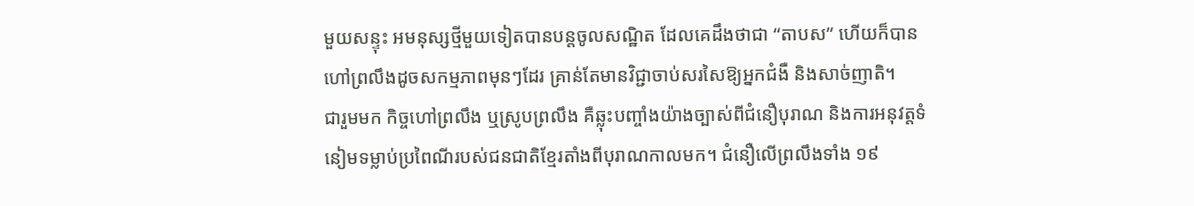មួយសន្ទុះ អមនុស្សថ្មីមួយទៀតបានបន្តចូលសណ្ឋិត ដែលគេដឹងថាជា “តាបស” ហើយក៏បានហៅព្រលឹងដូចសកម្មភាពមុនៗដែរ គ្រាន់តែមានវិជ្ជាចាប់សរសៃឱ្យអ្នកជំងឺ និងសាច់ញាតិ។
ជារួមមក កិច្ចហៅព្រលឹង ឬស្រូបព្រលឹង គឺឆ្លុះបញ្ចាំងយ៉ាងច្បាស់ពីជំនឿបុរាណ និងការអនុវត្តទំនៀមទម្លាប់ប្រពៃណីរបស់ជនជាតិខ្មែរតាំងពីបុរាណកាលមក។ ជំនឿលើព្រលឹងទាំង ១៩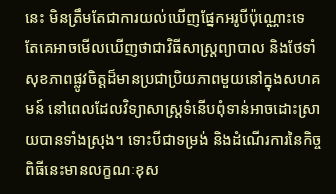នេះ មិនត្រឹមតែជាការយល់ឃើញផ្នែកអរូបីប៉ុណ្ណោះទេ តែគេអាចមើលឃើញថាជាវិធីសាស្ត្រព្យាបាល និងថែទាំសុខភាពផ្លូវចិត្តដ៏មានប្រជាប្រិយភាពមួយនៅក្នុងសហគមន៍ នៅពេលដែលវិទ្យាសាស្ត្រទំនើបពុំទាន់អាចដោះស្រាយបានទាំងស្រុង។ ទោះបីជាទម្រង់ និងដំណើរការនៃកិច្ចពិធីនេះមានលក្ខណៈខុស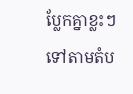ប្លែកគ្នាខ្លះៗទៅតាមតំប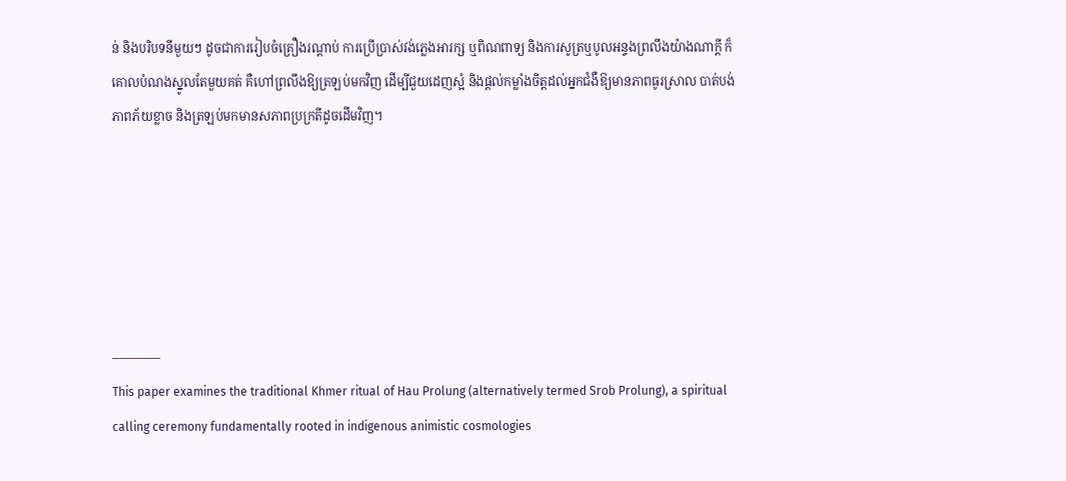ន់ និងបរិបទនីមួយៗ ដូចជាការរៀបចំគ្រឿងរណ្តាប់ ការប្រើប្រាស់វង់ភ្លេងអារក្ស ឬពិណពាទ្យ និងការសូត្រឬបូលអន្ទងព្រលឹងយ៉ាងណាក្ដី ក៏គោលបំណងស្នូលតែមួយគត់ គឺហៅព្រលឹងឱ្យត្រឡប់មកវិញ ដើម្បីជួយដេញស្អំ និងផ្តល់កម្លាំងចិត្តដល់អ្នកជំងឺឱ្យមានភាពធូរស្រាល បាត់បង់ភាពភ័យខ្លាច និងត្រឡប់មកមានសភាពប្រក្រតីដូចដើមវិញ។






————
This paper examines the traditional Khmer ritual of Hau Prolung (alternatively termed Srob Prolung), a spiritual calling ceremony fundamentally rooted in indigenous animistic cosmologies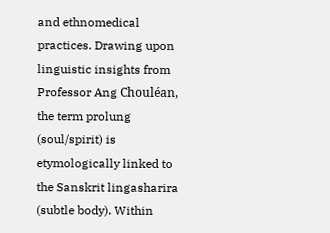and ethnomedical practices. Drawing upon linguistic insights from Professor Ang Chouléan, the term prolung (soul/spirit) is etymologically linked to the Sanskrit lingasharira (subtle body). Within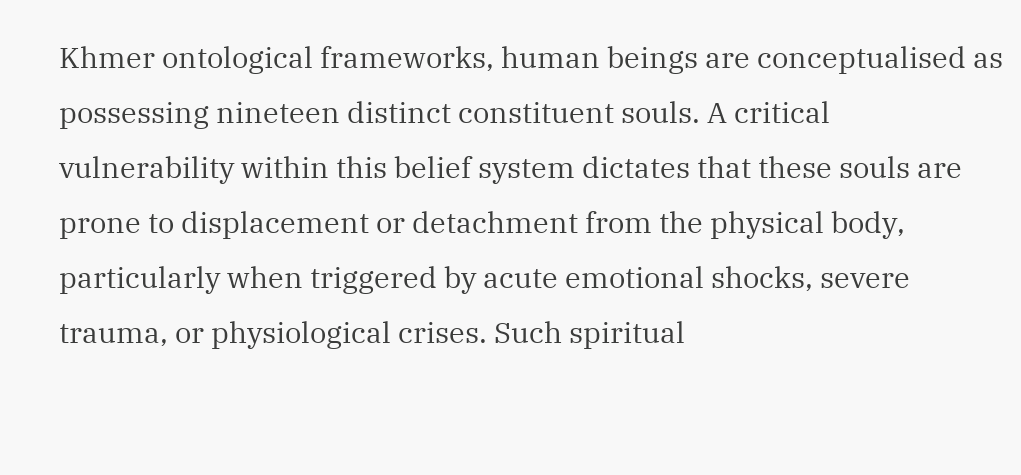Khmer ontological frameworks, human beings are conceptualised as possessing nineteen distinct constituent souls. A critical vulnerability within this belief system dictates that these souls are prone to displacement or detachment from the physical body, particularly when triggered by acute emotional shocks, severe trauma, or physiological crises. Such spiritual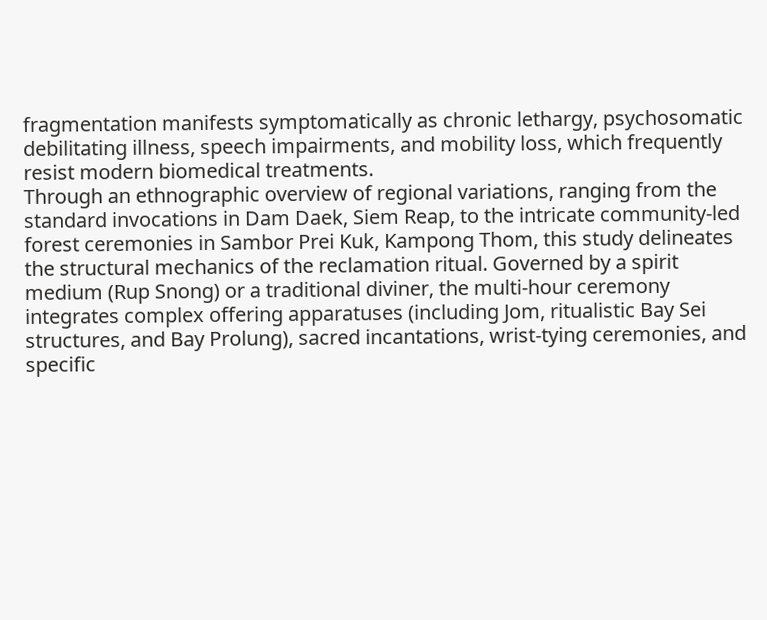fragmentation manifests symptomatically as chronic lethargy, psychosomatic debilitating illness, speech impairments, and mobility loss, which frequently resist modern biomedical treatments.
Through an ethnographic overview of regional variations, ranging from the standard invocations in Dam Daek, Siem Reap, to the intricate community-led forest ceremonies in Sambor Prei Kuk, Kampong Thom, this study delineates the structural mechanics of the reclamation ritual. Governed by a spirit medium (Rup Snong) or a traditional diviner, the multi-hour ceremony integrates complex offering apparatuses (including Jom, ritualistic Bay Sei structures, and Bay Prolung), sacred incantations, wrist-tying ceremonies, and specific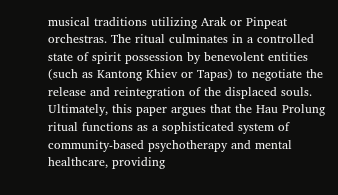musical traditions utilizing Arak or Pinpeat orchestras. The ritual culminates in a controlled state of spirit possession by benevolent entities (such as Kantong Khiev or Tapas) to negotiate the release and reintegration of the displaced souls. Ultimately, this paper argues that the Hau Prolung ritual functions as a sophisticated system of community-based psychotherapy and mental healthcare, providing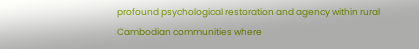profound psychological restoration and agency within rural Cambodian communities where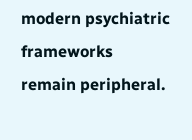modern psychiatric frameworks remain peripheral.